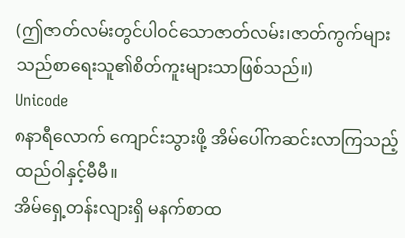(ဤဇာတ်လမ်းတွင်ပါဝင်သောဇာတ်လမ်း၊ဇာတ်ကွက်များသည်စာရေးသူ၏စိတ်ကူးများသာဖြစ်သည်။)
Unicode
၈နာရီလောက် ကျောင်းသွားဖို့ အိမ်ပေါ်ကဆင်းလာကြသည့် ထည်ဝါနှင့်မီမီ။
အိမ်ရှေ့တန်းလျားရှိ မနက်စာထ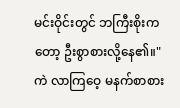မင်းဝိုင်းတွင် ဘကြီးစိုးကတော့ ဦးစွာစားလို့နေ၏။" ကဲ လာကြဝေ့ မနက်စာစား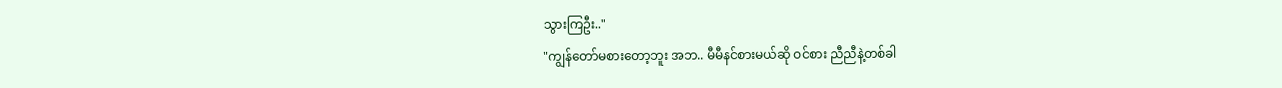သွားကြဦး.."
"ကျွန်တော်မစားတော့ဘူး အဘ.. မီမီနင်စားမယ်ဆို ဝင်စား ညီညီနဲ့တစ်ခါ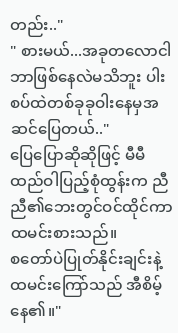တည်း.."
" စားမယ်...အခုတလောငါဘာဖြစ်နေလဲမသိဘူး ပါးစပ်ထဲတစ်ခုခုဝါးနေမှအဆင်ပြေတယ်.."
ပြေပြောဆိုဆိုဖြင့် မီမီထည်ဝါပြည့်စုံထွန်းက ညီညီ၏ဘေးတွင်ဝင်ထိုင်ကာထမင်းစားသည်။
စတော်ပဲပြုတ်နိုင်းချင်းနဲ့ထမင်းကြော်သည် အီစိမ့်နေ၏။"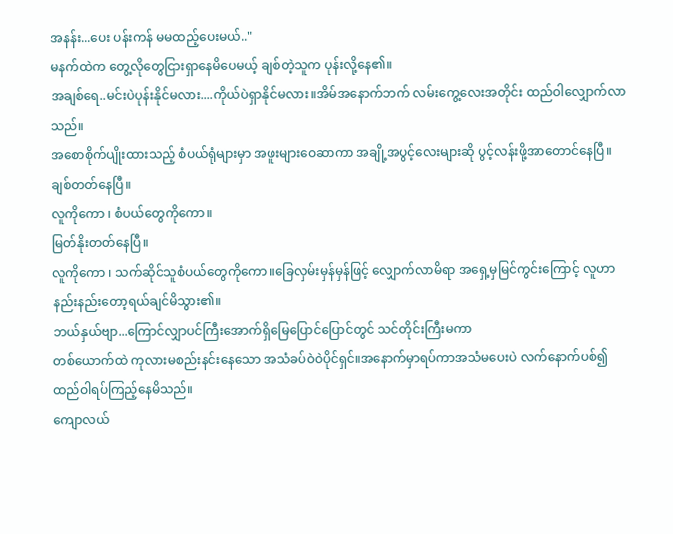အနန်း...ပေး ပန်းကန် မမထည့်ပေးမယ်.."
မနက်ထဲက တွေ့လိုတွေငြားရှာနေမိပေမယ့် ချစ်တဲ့သူက ပုန်းလို့နေ၏။
အချစ်ရေ..မင်းပဲပုန်းနိုင်မလား....ကိုယ်ပဲရှာနိုင်မလား။အိမ်အနောက်ဘက် လမ်းကွေ့လေးအတိုင်း ထည်ဝါလျှောက်လာသည်။
အစောစိုက်ပျိုးထားသည့် စံပယ်ရုံများမှာ အဖူးများဝေဆာကာ အချို့အပွင့်လေးများဆို ပွင့်လန်းဖို့အာတောင်နေပြီ။ချစ်တတ်နေပြီ။
လူကိုကော ၊ စံပယ်တွေကိုကော။
မြတ်နိုးတတ်နေပြီ။
လူကိုကော ၊ သက်ဆိုင်သူစံပယ်တွေကိုကော။ခြေလှမ်းမှန်မှန်ဖြင့် လျှောက်လာမိရာ အရှေ့မှမြင်ကွင်းကြောင့် လူဟာနည်းနည်းတော့ရယ်ချင်မိသွား၏။
ဘယ်နှယ်ဗျာ...ကြောင်လျှာပင်ကြီးအောက်ရှိမြေပြောင်ပြောင်တွင် သင်တိုင်းကြီးမကာ
တစ်ယောက်ထဲ ကုလားမစည်းနင်းနေသော အသံခပ်ဝဲဝဲပိုင်ရှင်။အနောက်မှာရပ်ကာအသံမပေးပဲ လက်နောက်ပစ်၍ထည်ဝါရပ်ကြည့်နေမိသည်။
ကျောလယ်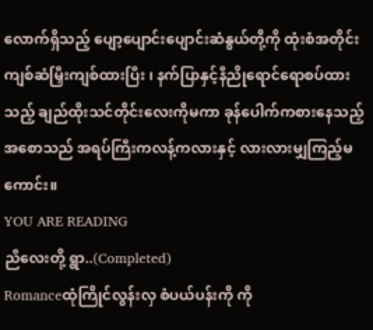လောက်ရှိသည့် ပျော့ပျောင်းပျောင်းဆံနွယ်တို့ကို ထုံးစံအတိုင်းကျစ်ဆံမြှီးကျစ်ထားပြီး ၊ နက်ပြာနှင့်နီညိုရောင်ရောစပ်ထားသည့် ချည်ထိုးသင်တိုင်းလေးကိုမကာ ခုန်ပေါက်ကစားနေသည့် အစောသည် အရပ်ကြီးကလန့်ကလားနှင့် လားလားမျှကြည့်မကောင်း။
YOU ARE READING
ညီလေးတို့ ရွာ..(Completed)
Romanceထုံကြိုင်လွန်းလှ စံပယ်ပန်းကို ကို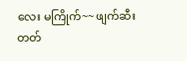လေး မကြိုက်~~ ဖျက်ဆီးတတ်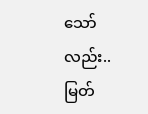သော်လည်း.. မြတ်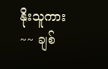နိုးသူကား~~ ချစ်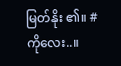မြတ်နိုး ၏။ #ကိုလေး..။